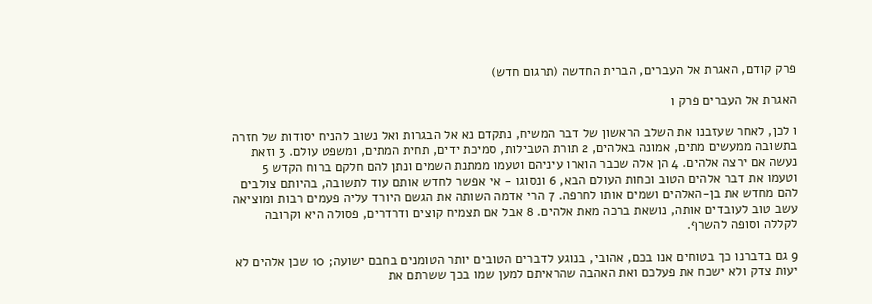פרק קודם, האגרת אל העברים, הברית החדשה (תרגום חדש)

האגרת אל העברים פרק ו

ו לכן, לאחר שעזבנו את השלב הראשון של דבר המשיח, נתקדם נא אל הבגרות ואל נשוב להניח יסודות של חזרה בתשובה ממעשים מתים, אמונה באלהים, 2 תורת הטבילות, סמיכת ידים, תחית המתים, ומשפט עולם. 3 וזאת נעשה אם ירצה אלהים. 4 הן אלה שכבר הוארו עיניהם וטעמו ממתנת השמים ונתן להם חלקם ברוח הקדש 5 וטעמו את דבר אלהים הטוב וכחות העולם הבא, 6 ונסוגו - אי אפשר לחדש אותם עוד לתשובה, בהיותם צולבים להם מחדש את בן-האלהים ושמים אותו לחרפה. 7 הרי אדמה השותה את הגשם היורד עליה פעמים רבות ומוציאה עשב טוב לעובדים אותה, נושאת ברכה מאת אלהים. 8 אבל אם תצמיח קוצים ודרדרים, פסולה היא וקרובה לקללה וסופה להשרף.

9 גם בדברנו כך בטוחים אנו בכם, אהובי, בנוגע לדברים הטובים יותר הטומנים בחבם ישועה; 10 שכן אלהים לא יעות צדק ולא ישכח את פעלכם ואת האהבה שהראיתם למען שמו בכך ששרתם את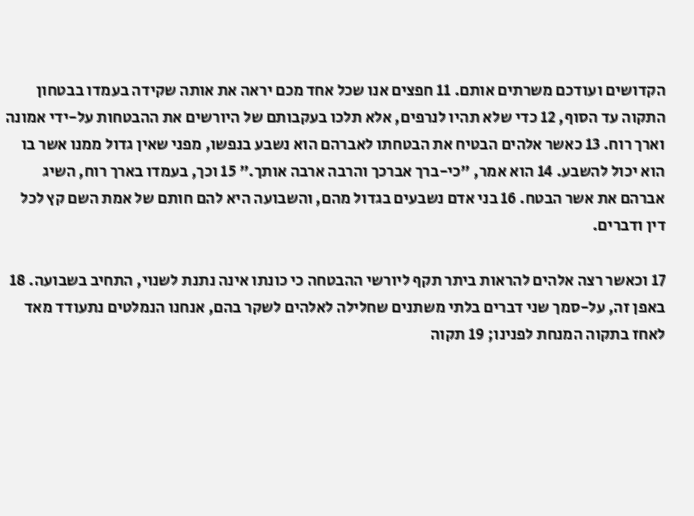הקדושים ועודכם משרתים אותם. 11 חפצים אנו שכל אחד מכם יראה את אותה שקידה בעמדו בבטחון התקוה עד הסוף, 12 כדי שלא תהיו לנרפים, אלא תלכו בעקבותם של היורשים את ההבטחות על-ידי אמונה וארך רוח. 13 כאשר אלהים הבטיח את הבטחתו לאברהם הוא נשבע בנפשו, מפני שאין גדול ממנו אשר בו הוא יכול להשבע. 14 הוא אמר, "כי-ברך אברכך והרבה ארבה אותך." 15 וכך, בעמדו בארך רוח, השיג אברהם את אשר הבטח. 16 בני אדם נשבעים בגדול מהם, והשבועה היא להם חותם של אמת השם קץ לכל דין ודברים.

17 וכאשר רצה אלהים להראות ביתר תקף ליורשי ההבטחה כי כונתו אינה נתנת לשנוי, התחיב בשבועה. 18 באפן זה, על-סמך שני דברים בלתי משתנים שחלילה לאלהים לשקר בהם, אנחנו הנמלטים נתעודד מאד לאחז בתקוה המנחת לפנינו; 19 תקוה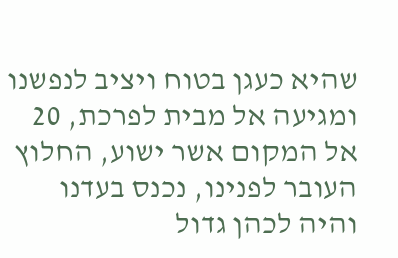שהיא כעגן בטוח ויציב לנפשנו ומגיעה אל מבית לפרכת, 20 אל המקום אשר ישוע, החלוץ העובר לפנינו, נכנס בעדנו והיה לכהן גדול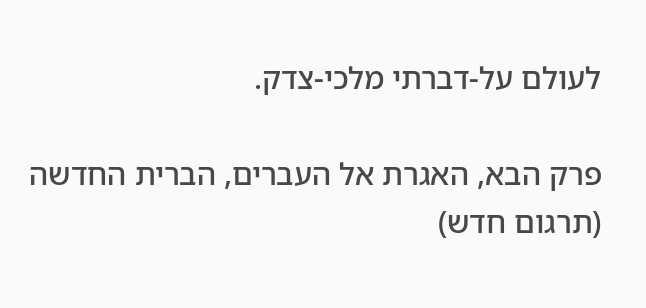לעולם על-דברתי מלכי-צדק.

פרק הבא, האגרת אל העברים, הברית החדשה (תרגום חדש)